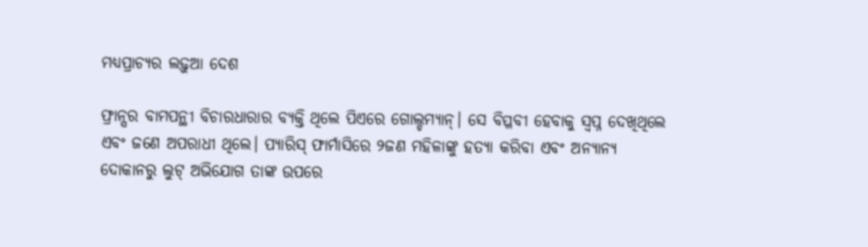ମଧ୍ୟପ୍ରାଚ୍ୟର ଲଢ଼ୁଆ ଦେଶ

ଫ୍ରାନ୍ସର ବାମପନ୍ଥୀ ବିଚାରଧାରାର ବ୍ୟକ୍ତି ଥିଲେ ପିଏରେ ଗୋଲ୍ଡମ୍ୟାନ୍‌। ସେ ବିପ୍ଳବୀ ହେବାକୁ ସ୍ବପ୍ନ ଦେଖିଥିଲେ ଏବଂ ଜଣେ ଅପରାଧୀ ଥିଲେ। ପ୍ୟାରିସ୍‌ ଫାର୍ମାସିରେ ୨ଜଣ ମହିଳାଙ୍କୁ ହତ୍ୟା କରିବା ଏବଂ ଅନ୍ୟାନ୍ୟ ଦୋକାନରୁ ଲୁଟ୍‌ ଅଭିଯୋଗ ତାଙ୍କ ଉପରେ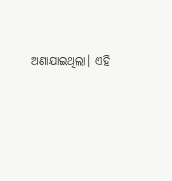ଅଣାଯାଇଥିଲା। ଏହି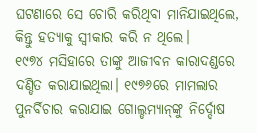ଘଟଣାରେ ସେ ଚୋରି କରିଥିବା ମାନିଯାଇଥିଲେ, କିନ୍ତୁ ହତ୍ୟାକୁ ସ୍ବୀକାର କରି ନ ଥିଲେ।
୧୯୭୪ ମସିହାରେ ତାଙ୍କୁ ଆଜୀବନ କାରାଦଣ୍ଡରେ ଦଣ୍ଡିତ କରାଯାଇଥିଲା। ୧୯୭୬ରେ ମାମଲାର ପୁନର୍ବିଚାର କରାଯାଇ ଗୋଲ୍ଡମ୍ୟାନ୍‌ଙ୍କୁ ନିର୍ଦ୍ଦୋଷ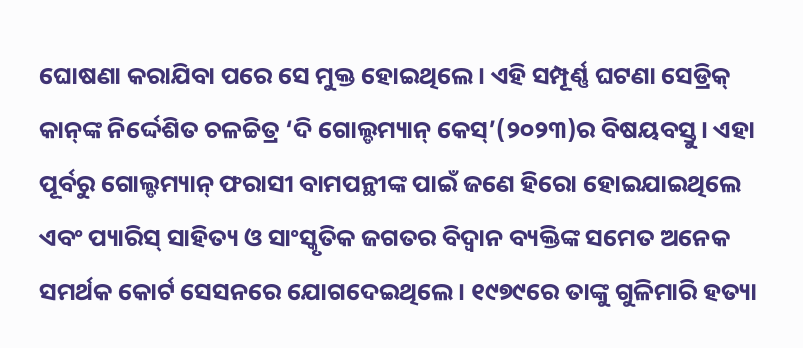ଘୋଷଣା କରାଯିବା ପରେ ସେ ମୁକ୍ତ ହୋଇଥିଲେ। ଏହି ସମ୍ପୂର୍ଣ୍ଣ ଘଟଣା ସେଡ୍ରିକ୍‌ କାନ୍‌ଙ୍କ ନିର୍ଦ୍ଦେଶିତ ଚଳଚ୍ଚିତ୍ର ‘ଦି ଗୋଲ୍ଡମ୍ୟାନ୍‌ କେସ୍‌’(୨୦୨୩)ର ବିଷୟବସ୍ତୁ। ଏହା ପୂର୍ବରୁ ଗୋଲ୍ଡମ୍ୟାନ୍‌ ଫରାସୀ ବାମପନ୍ଥୀଙ୍କ ପାଇଁ ଜଣେ ହିରୋ ହୋଇଯାଇଥିଲେ ଏବଂ ପ୍ୟାରିସ୍‌ ସାହିତ୍ୟ ଓ ସାଂସ୍କୃତିକ ଜଗତର ବିଦ୍ୱାନ ବ୍ୟକ୍ତିଙ୍କ ସମେତ ଅନେକ ସମର୍ଥକ କୋର୍ଟ ସେସନରେ ଯୋଗଦେଇଥିଲେ। ୧୯୭୯ରେ ତାଙ୍କୁ ଗୁଳିମାରି ହତ୍ୟା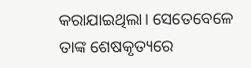କରାଯାଇଥିଲା। ସେତେବେଳେ ତାଙ୍କ ଶେଷକୃତ୍ୟରେ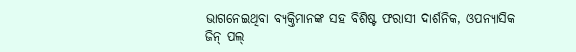ଭାଗନେଇଥିବା ବ୍ୟକ୍ତିମାନଙ୍କ ସହ ବିଶିଷ୍ଟ ଫରାସୀ ଦାର୍ଶନିକ, ଓପନ୍ୟାସିକ ଜିନ୍‌ ପଲ୍‌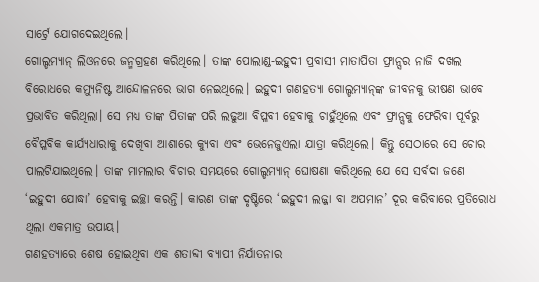ସାର୍ଟ୍ରେ ଯୋଗଦେଇଥିଲେ।
ଗୋଲ୍ଡମ୍ୟାନ୍‌ ଲିଓନରେ ଜନ୍ମଗ୍ରହଣ କରିଥିଲେ। ତାଙ୍କ ପୋଲାଣ୍ଡ-ଇହୁଦୀ ପ୍ରବାସୀ ମାତାପିତା ଫ୍ରାନ୍ସର ନାଜି ଦଖଲ ବିରୋଧରେ କମ୍ୟୁନିଷ୍ଟ ଆନ୍ଦୋଳନରେ ଭାଗ ନେଇଥିଲେ। ଇହୁଦୀ ଗଣହତ୍ୟା ଗୋଲ୍ଡମ୍ୟାନ୍‌ଙ୍କ ଜୀବନକୁ ଭୀଷଣ ଭାବେ ପ୍ରଭାବିତ କରିଥିଲା। ସେ ମଧ୍ୟ ତାଙ୍କ ପିତାଙ୍କ ପରି ଲଢୁଆ ବିପ୍ଳବୀ ହେବାକୁ ଚାହୁଁଥିଲେ ଏବଂ ଫ୍ରାନ୍ସକୁ ଫେରିବା ପୂର୍ବରୁ ବୈପ୍ଳବିକ କାର୍ଯ୍ୟଧାରାକୁ ଦେଖିବା ଆଶାରେ କ୍ୟୁବା ଏବଂ ଭେନେଜୁଏଲା ଯାତ୍ରା କରିଥିଲେ। କିନ୍ତୁ ସେଠାରେ ସେ ଚୋର ପାଲଟିଯାଇଥିଲେ। ତାଙ୍କ ମାମଲାର ବିଚାର ସମୟରେ ଗୋଲ୍ଡମ୍ୟାନ୍‌ ଘୋଷଣା କରିଥିଲେ ଯେ ସେ ସର୍ବଦା ଜଣେ ‘ଇହୁଦୀ ଯୋଦ୍ଧା’ ହେବାକୁ ଇଚ୍ଛା କରନ୍ତି। କାରଣ ତାଙ୍କ ଦୃଷ୍ଟିରେ ‘ଇହୁଦୀ ଲଜ୍ଜା ବା ଅପମାନ’ ଦୂର କରିବାରେ ପ୍ରତିରୋଧ ଥିଲା ଏକମାତ୍ର ଉପାୟ।
ଗଣହତ୍ୟାରେ ଶେଷ ହୋଇଥିବା ଏକ ଶତାବ୍ଦୀ ବ୍ୟାପୀ ନିର୍ଯାତନାର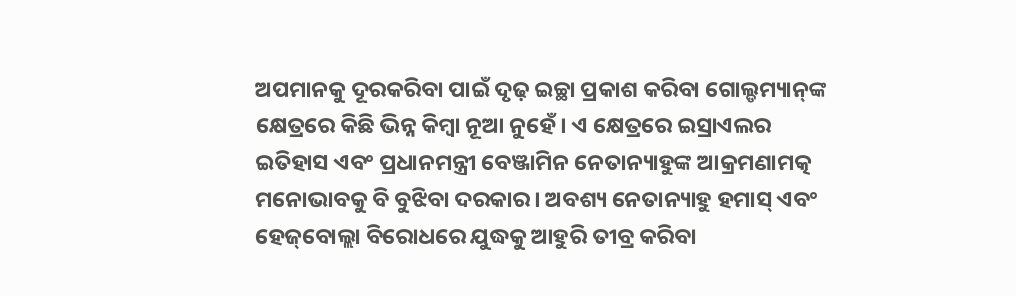ଅପମାନକୁ ଦୂରକରିବା ପାଇଁ ଦୃଢ଼ ଇଚ୍ଛା ପ୍ରକାଶ କରିବା ଗୋଲ୍ଡମ୍ୟାନ୍‌ଙ୍କ କ୍ଷେତ୍ରରେ କିଛି ଭିନ୍ନ କିମ୍ବା ନୂଆ ନୁହେଁ। ଏ କ୍ଷେତ୍ରରେ ଇସ୍ରାଏଲର ଇତିହାସ ଏବଂ ପ୍ରଧାନମନ୍ତ୍ରୀ ବେଞ୍ଜାମିନ ନେତାନ୍ୟାହୁଙ୍କ ଆକ୍ରମଣାମତ୍କ ମନୋଭାବକୁ ବି ବୁଝିବା ଦରକାର। ଅବଶ୍ୟ ନେତାନ୍ୟାହୁ ହମାସ୍‌ ଏବଂ ହେଜ୍‌ବୋଲ୍ଲା ବିରୋଧରେ ଯୁଦ୍ଧକୁ ଆହୁରି ତୀବ୍ର କରିବା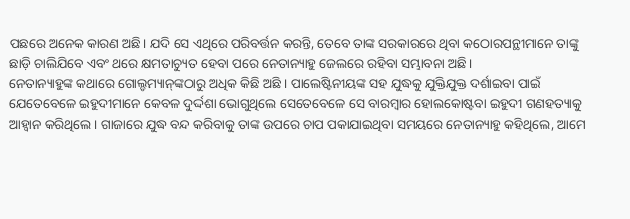ପଛରେ ଅନେକ କାରଣ ଅଛି। ଯଦି ସେ ଏଥିରେ ପରିବର୍ତ୍ତନ କରନ୍ତି, ତେବେ ତାଙ୍କ ସରକାରରେ ଥିବା କଠୋରପନ୍ଥୀମାନେ ତାଙ୍କୁ ଛାଡ଼ି ଚାଲିଯିବେ ଏବଂ ଥରେ କ୍ଷମତାଚ୍ୟୁତ ହେବା ପରେ ନେତାନ୍ୟାହୁ ଜେଲରେ ରହିବା ସମ୍ଭାବନା ଅଛି।
ନେତାନ୍ୟାହୁଙ୍କ କଥାରେ ଗୋଲ୍ଡମ୍ୟାନ୍‌ଙ୍କଠାରୁ ଅଧିକ କିଛି ଅଛି । ପାଲେଷ୍ଟିନୀୟଙ୍କ ସହ ଯୁଦ୍ଧକୁ ଯୁକ୍ତିଯୁକ୍ତ ଦର୍ଶାଇବା ପାଇଁ ଯେତେବେଳେ ଇହୁଦୀମାନେ କେବଳ ଦୁର୍ଦ୍ଦଶା ଭୋଗୁଥିଲେ ସେତେବେଳେ ସେ ବାରମ୍ବାର ହୋଲକୋଷ୍ଟବା ଇହୁଦୀ ଗଣହତ୍ୟାକୁ ଆହ୍ବାନ କରିଥିଲେ। ଗାଜାରେ ଯୁଦ୍ଧ ବନ୍ଦ କରିବାକୁ ତାଙ୍କ ଉପରେ ଚାପ ପକାଯାଇଥିବା ସମୟରେ ନେତାନ୍ୟାହୁ କହିଥିଲେ, ଆମେ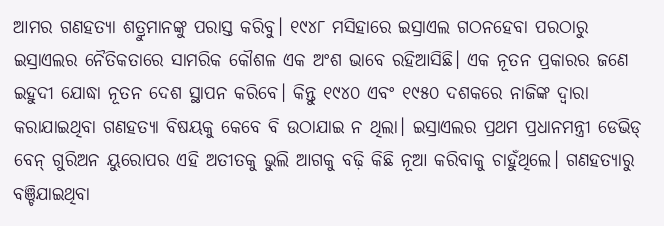ଆମର ଗଣହତ୍ୟା ଶତ୍ରୁମାନଙ୍କୁ ପରାସ୍ତ କରିବୁ। ୧୯୪୮ ମସିହାରେ ଇସ୍ରାଏଲ ଗଠନହେବା ପରଠାରୁ ଇସ୍ରାଏଲର ନୈତିକତାରେ ସାମରିକ କୌଶଳ ଏକ ଅଂଶ ଭାବେ ରହିଆସିଛି। ଏକ ନୂତନ ପ୍ରକାରର ଜଣେ ଇହୁଦୀ ଯୋଦ୍ଧା ନୂତନ ଦେଶ ସ୍ଥାପନ କରିବେ। କିନ୍ତୁ ୧୯୪୦ ଏବଂ ୧୯୫୦ ଦଶକରେ ନାଜିଙ୍କ ଦ୍ୱାରା କରାଯାଇଥିବା ଗଣହତ୍ୟା ବିଷୟକୁ କେବେ ବି ଉଠାଯାଇ ନ ଥିଲା। ଇସ୍ରାଏଲର ପ୍ରଥମ ପ୍ରଧାନମନ୍ତ୍ରୀ ଡେଭିଡ୍‌ ବେନ୍‌ ଗୁରିଅନ ୟୁରୋପର ଏହି ଅତୀତକୁ ଭୁଲି ଆଗକୁ ବଢ଼ି କିଛି ନୂଆ କରିବାକୁ ଚାହୁଁଥିଲେ। ଗଣହତ୍ୟାରୁ ବଞ୍ଚିଯାଇଥିବା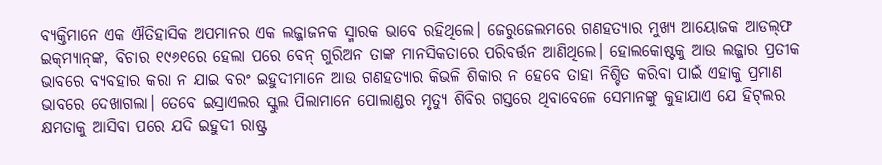ବ୍ୟକ୍ତିମାନେ ଏକ ଐତିହାସିକ ଅପମାନର ଏକ ଲଜ୍ଜାଜନକ ସ୍ମାରକ ଭାବେ ରହିଥିଲେ। ଜେରୁଜେଲମରେ ଗଣହତ୍ୟାର ମୁଖ୍ୟ ଆୟୋଜକ ଆଡଲ୍‌ଫ ଇକ୍‌ମ୍ୟାନ୍‌ଙ୍କ, ବିଚାର ୧୯୬୧ରେ ହେଲା ପରେ ବେନ୍‌ ଗୁରିଅନ ତାଙ୍କ ମାନସିକତାରେ ପରିବର୍ତ୍ତନ ଆଣିଥିଲେ। ହୋଲକୋଷ୍ଟକୁ ଆଉ ଲଜ୍ଜାର ପ୍ରତୀକ ଭାବରେ ବ୍ୟବହାର କରା ନ ଯାଇ ବରଂ ଇହୁଦୀମାନେ ଆଉ ଗଣହତ୍ୟାର କିଭଳି ଶିକାର ନ ହେବେ ତାହା ନିଶ୍ଚିତ କରିବା ପାଇଁ ଏହାକୁ ପ୍ରମାଣ ଭାବରେ ଦେଖାଗଲା। ତେବେ ଇସ୍ରାଏଲର ସ୍କୁଲ ପିଲାମାନେ ପୋଲାଣ୍ଡର ମୃତ୍ୟୁ ଶିବିର ଗସ୍ତରେ ଥିବାବେଳେ ସେମାନଙ୍କୁ କୁହାଯାଏ ଯେ ହିଟ୍‌ଲର କ୍ଷମତାକୁ ଆସିବା ପରେ ଯଦି ଇହୁଦୀ ରାଷ୍ଟ୍ର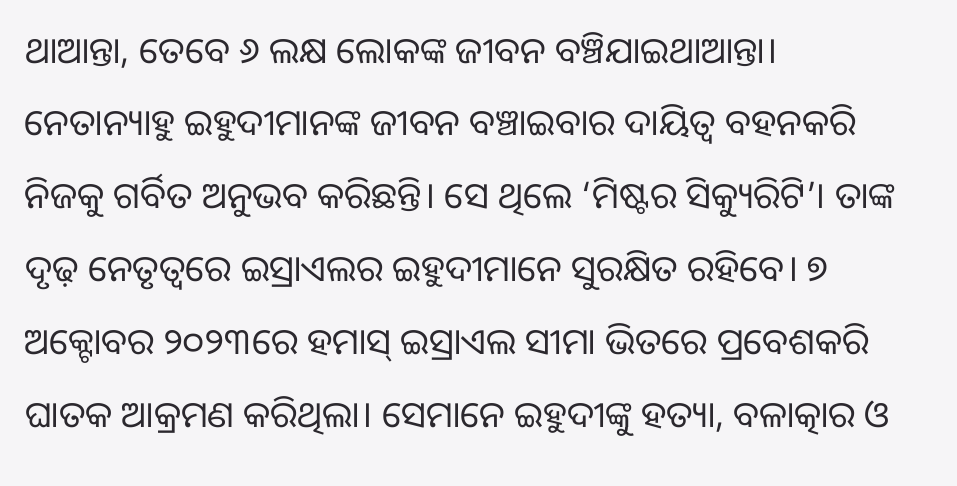ଥାଆନ୍ତା, ତେବେ ୬ ଲକ୍ଷ ଲୋକଙ୍କ ଜୀବନ ବଞ୍ଚିଯାଇଥାଆନ୍ତା।
ନେତାନ୍ୟାହୁ ଇହୁଦୀମାନଙ୍କ ଜୀବନ ବଞ୍ଚାଇବାର ଦାୟିତ୍ୱ ବହନକରି ନିଜକୁ ଗର୍ବିତ ଅନୁଭବ କରିଛନ୍ତି। ସେ ଥିଲେ ‘ମିଷ୍ଟର ସିକ୍ୟୁରିଟି’। ତାଙ୍କ ଦୃଢ଼ ନେତୃତ୍ୱରେ ଇସ୍ରାଏଲର ଇହୁଦୀମାନେ ସୁରକ୍ଷିତ ରହିବେ। ୭ ଅକ୍ଟୋବର ୨୦୨୩ରେ ହମାସ୍‌ ଇସ୍ରାଏଲ ସୀମା ଭିତରେ ପ୍ରବେଶକରି ଘାତକ ଆକ୍ରମଣ କରିଥିଲା। ସେମାନେ ଇହୁଦୀଙ୍କୁ ହତ୍ୟା, ବଳାତ୍କାର ଓ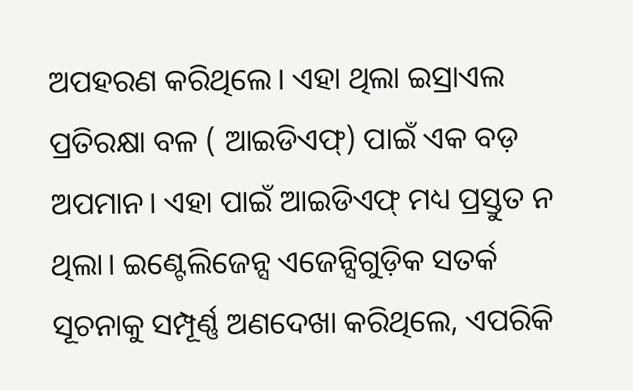ଅପହରଣ କରିଥିଲେ। ଏହା ଥିଲା ଇସ୍ରାଏଲ ପ୍ରତିରକ୍ଷା ବଳ ( ଆଇଡିଏଫ୍‌) ପାଇଁ ଏକ ବଡ଼ ଅପମାନ। ଏହା ପାଇଁ ଆଇଡିଏଫ୍‌ ମଧ୍ୟ ପ୍ରସ୍ତୁତ ନ ଥିଲା। ଇଣ୍ଟେଲିଜେନ୍ସ ଏଜେନ୍ସିଗୁଡ଼ିକ ସତର୍କ ସୂଚନାକୁ ସମ୍ପୂର୍ଣ୍ଣ ଅଣଦେଖା କରିଥିଲେ, ଏପରିକି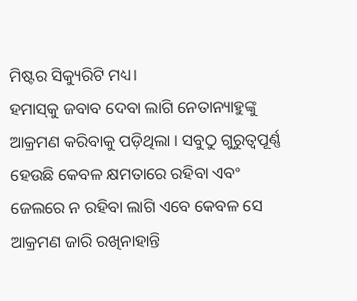ମିଷ୍ଟର ସିକ୍ୟୁରିଟି ମଧ୍ୟ।
ହମାସ୍‌କୁ ଜବାବ ଦେବା ଲାଗି ନେତାନ୍ୟାହୁଙ୍କୁ ଆକ୍ରମଣ କରିବାକୁ ପଡ଼ିଥିଲା । ସବୁଠୁ ଗୁରୁତ୍ୱପୂର୍ଣ୍ଣ ହେଉଛି କେବଳ କ୍ଷମତାରେ ରହିବା ଏବଂ ଜେଲରେ ନ ରହିବା ଲାଗି ଏବେ କେବଳ ସେ ଆକ୍ରମଣ ଜାରି ରଖିନାହାନ୍ତି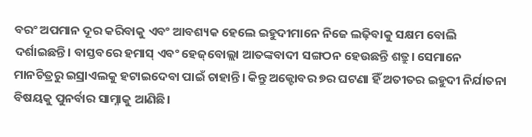ବରଂ ଅପମାନ ଦୂର କରିବାକୁ ଏବଂ ଆବଶ୍ୟକ ହେଲେ ଇହୁଦୀମାନେ ନିଜେ ଲଢ଼ିବାକୁ ସକ୍ଷମ ବୋଲି ଦର୍ଶାଇଛନ୍ତି। ବାସ୍ତବରେ ହମାସ୍‌ ଏବଂ ହେଜ୍‌ବୋଲ୍ଲା ଆତଙ୍କବାଦୀ ସଙ୍ଗଠନ ହେଉଛନ୍ତି ଶତ୍ରୁ। ସେମାନେ ମାନଚିତ୍ରରୁ ଇସ୍ରାଏଲକୁ ହଟାଇଦେବା ପାଇଁ ଚାହାନ୍ତି। କିନ୍ତୁ ଅକ୍ଟୋବର ୭ର ଘଟଣା ହିଁ ଅତୀତର ଇହୁଦୀ ନିର୍ଯାତନା ବିଷୟକୁ ପୁନର୍ବାର ସାମ୍ନାକୁ ଆଣିଛି।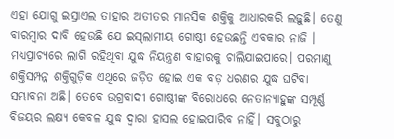ଏହା ଯୋଗୁ ଇସ୍ରାଏଲ ତାହାର ଅତୀତର ମାନସିକ ଶକ୍ତିକୁ ଆଧାରକରି ଲଢ଼ୁଛି। ତେଣୁ ବାରମ୍ବାର ଦାବି ହେଉଛି ଯେ ଇସ୍‌ଲାମୀୟ ଗୋଷ୍ଠୀ ହେଉଛନ୍ତି ଏବକାର ନାଜି ।
ମଧ୍ୟପ୍ରାଚ୍ୟରେ ଲାଗି ରହିଥିବା ଯୁଦ୍ଧ ନିୟନ୍ତ୍ରଣ ବାହାରକୁ ଚାଲିଯାଇପାରେ। ପରମାଣୁ ଶକ୍ତିସମ୍ପନ୍ନ ଶକ୍ତିଗୁଡ଼ିକ ଏଥିରେ ଜଡ଼ିତ ହୋଇ ଏକ ବଡ଼ ଧରଣର ଯୁଦ୍ଧ ଘଟିବା ସମ୍ଭାବନା ଅଛି। ତେବେ ଉଗ୍ରବାଦୀ ଗୋଷ୍ଠୀଙ୍କ ବିରୋଧରେ ନେତାନ୍ୟାହୁଙ୍କ ସମ୍ପୂର୍ଣ୍ଣ ବିଜୟର ଲକ୍ଷ୍ୟ କେବଳ ଯୁଦ୍ଧ ଦ୍ୱାରା ହାସଲ ହୋଇପାରିବ ନାହିଁ। ସବୁଠାରୁ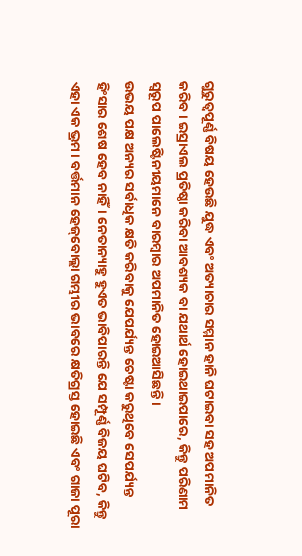ଗୁରୁତ୍ୱପୂର୍ଣ୍ଣ ବିଷୟ ହେଉଛି ଯୁଦ୍ଧ ଏବଂ ଅତ୍ୟାଚାର ସମ୍ମାନ ହାନି ଘଟାଇବା ସହ ଅପମାନିତ କରିବ। ଇସ୍ରାଏଲ ପ୍ରତିଷ୍ଠା କରିବା ଆବଶ୍ୟକ ବା ଯଥାର୍ଥ ହୋଇଥାଇପାରେ, କିନ୍ତୁ ପରିଣାମ ସ୍ବରୂପ ପାଲେଷ୍ଟିନୀୟମାନେ ବାରମ୍ବାର ଅପମାନିତ ହୋଇଆସିଛନ୍ତି।
ଉଭୟ ପକ୍ଷ ଅନ୍ୟର ସର୍ବାଧିକ କ୍ଷତି କରିବାକୁ ଯେପର୍ଯ୍ୟନ୍ତ ଚେଷ୍ଟା କରୁଥିବେ ସେପର୍ଯ୍ୟନ୍ତ ହିଂସାର ଶେଷ ହେବ ନାହିଁ। ନେତାନ୍ୟାହୁ ହୁଏତ ଭାବିପାରନ୍ତି ଯେ ସମ୍ପୂର୍ଣ୍ଣ ବିଜୟ ଘଟିବ, କିନ୍ତୁ ଏହା ଏକ ଭ୍ରମ। ବର୍ତ୍ତମାନ ହେଜ୍‌ବୋଲ୍ଲା ଗମ୍ଭୀର ଭାବରେ କ୍ଷତିଗ୍ରସ୍ତ ହୋଇଛି ଏବଂ ଗାଜା ପୂରା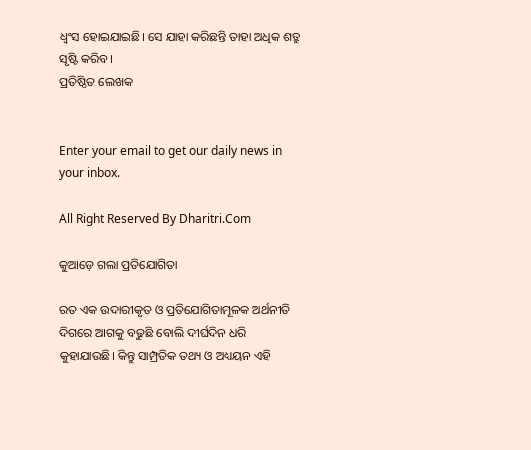ଧ୍ୱଂସ ହୋଇଯାଇଛି। ସେ ଯାହା କରିଛନ୍ତି ତାହା ଅଧିକ ଶତ୍ରୁ ସୃଷ୍ଟି କରିବ।
ପ୍ରତିଷ୍ଠିତ ଲେଖକ


Enter your email to get our daily news in your inbox.

All Right Reserved By Dharitri.Com

କୁଆଡ଼େ ଗଲା ପ୍ରତିଯୋଗିତା

ରତ ଏକ ଉଦାରୀକୃତ ଓ ପ୍ରତିଯୋଗିତାମୂଳକ ଅର୍ଥନୀତି ଦିଗରେ ଆଗକୁ ବଢୁଛି ବୋଲି ଦୀର୍ଘଦିନ ଧରି କୁହାଯାଉଛି। କିନ୍ତୁ ସାମ୍ପ୍ରତିକ ତଥ୍ୟ ଓ ଅଧ୍ୟୟନ ଏହି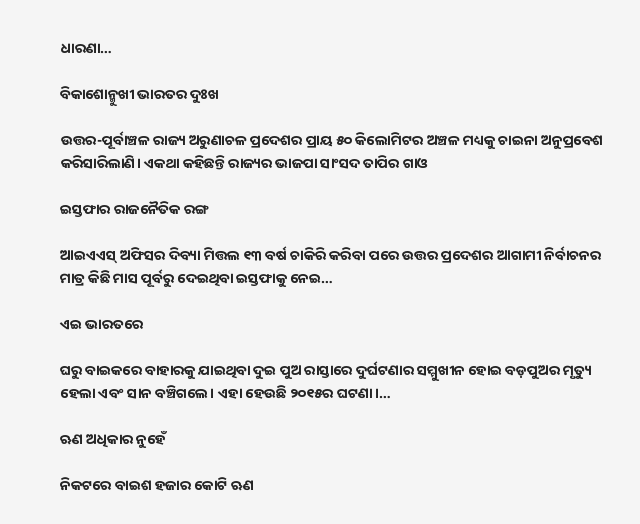ଧାରଣା…

ବିକାଶୋନ୍ମୁଖୀ ଭାରତର ଦୁଃଖ

ଉତ୍ତର-ପୂର୍ବାଞ୍ଚଳ ରାଜ୍ୟ ଅରୁଣାଚଳ ପ୍ରଦେଶର ପ୍ରାୟ ୫୦ କିଲୋମିଟର ଅଞ୍ଚଳ ମଧ୍ୟକୁ ଚାଇନା ଅନୁପ୍ରବେଶ କରିସାରିଲାଣି। ଏକଥା କହିଛନ୍ତି ରାଜ୍ୟର ଭାଜପା ସାଂସଦ ତାପିର ଗାଓ

ଇସ୍ତଫାର ରାଜନୈତିକ ରଙ୍ଗ

ଆଇଏଏସ୍‌ ଅଫିସର ଦିବ୍ୟା ମିତ୍ତଲ ୧୩ ବର୍ଷ ଚାକିରି କରିବା ପରେ ଉତ୍ତର ପ୍ରଦେଶର ଆଗାମୀ ନିର୍ବାଚନର ମାତ୍ର କିଛି ମାସ ପୂର୍ବରୁ ଦେଇଥିବା ଇସ୍ତଫାକୁ ନେଇ…

ଏଇ ଭାରତରେ

ଘରୁ ବାଇକରେ ବାହାରକୁ ଯାଇଥିବା ଦୁଇ ପୁଅ ରାସ୍ତାରେ ଦୁର୍ଘଟଣାର ସମ୍ମୁଖୀନ ହୋଇ ବଡ଼ପୁଅର ମୃତ୍ୟୁ ହେଲା ଏବଂ ସାନ ବଞ୍ଚିଗଲେ। ଏହା ହେଉଛି ୨୦୧୫ର ଘଟଣା।…

ଋଣ ଅଧିକାର ନୁହେଁ

ନିକଟରେ ବାଇଶ ହଜାର କୋଟି ଋଣ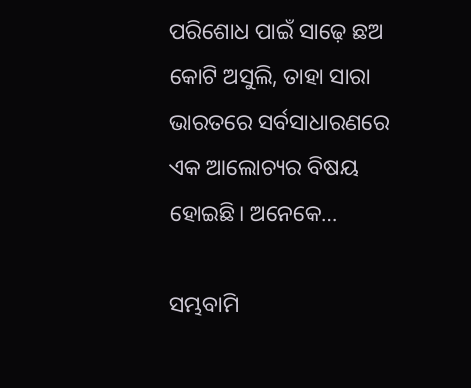ପରିଶୋଧ ପାଇଁ ସାଢ଼େ ଛଅ କୋଟି ଅସୁଲି, ତାହା ସାରା ଭାରତରେ ସର୍ବସାଧାରଣରେ ଏକ ଆଲୋଚ୍ୟର ବିଷୟ ହୋଇଛି। ଅନେକେ…

ସମ୍ଭବାମି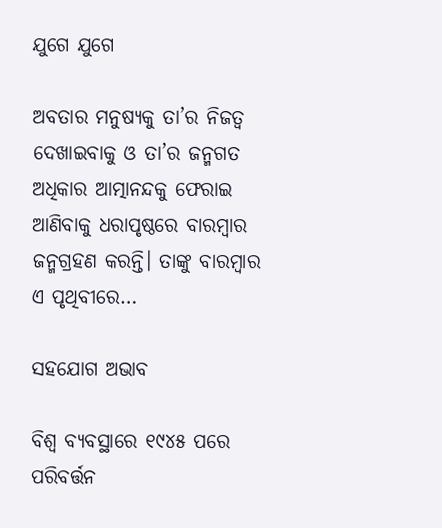ଯୁଗେ ଯୁଗେ

ଅବତାର ମନୁଷ୍ୟକୁ ତା’ର ନିଜତ୍ୱ ଦେଖାଇବାକୁ ଓ ତା’ର ଜନ୍ମଗତ ଅଧିକାର ଆତ୍ମାନନ୍ଦକୁ ଫେରାଇ ଆଣିବାକୁ ଧରାପୃଷ୍ଠରେ ବାରମ୍ବାର ଜନ୍ମଗ୍ରହଣ କରନ୍ତି। ତାଙ୍କୁ ବାରମ୍ବାର ଏ ପୃଥିବୀରେ…

ସହଯୋଗ ଅଭାବ

ବିଶ୍ୱ ବ୍ୟବସ୍ଥାରେ ୧୯୪୫ ପରେ ପରିବର୍ତ୍ତନ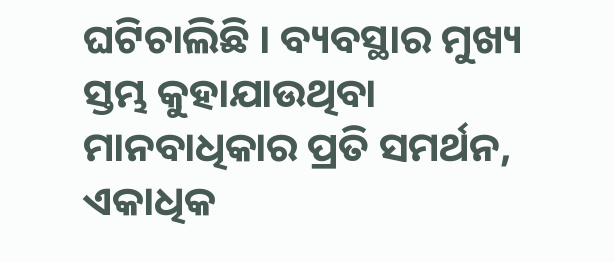ଘଟିଚାଲିଛି । ବ୍ୟବସ୍ଥାର ମୁଖ୍ୟ ସ୍ତମ୍ଭ କୁହାଯାଉଥିବା ମାନବାଧିକାର ପ୍ରତି ସମର୍ଥନ, ଏକାଧିକ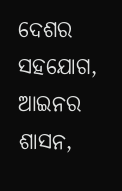ଦେଶର ସହଯୋଗ, ଆଇନର ଶାସନ,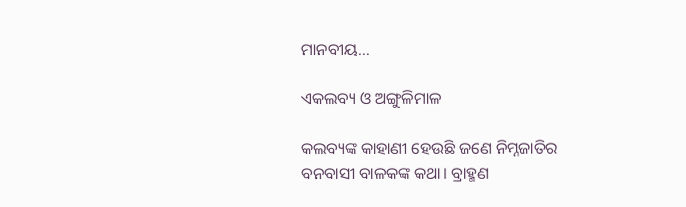ମାନବୀୟ…

ଏକଲବ୍ୟ ଓ ଅଙ୍ଗୁଳିମାଳ

କଲବ୍ୟଙ୍କ କାହାଣୀ ହେଉଛି ଜଣେ ନିମ୍ନଜାତିର ବନବାସୀ ବାଳକଙ୍କ କଥା। ବ୍ରାହ୍ମଣ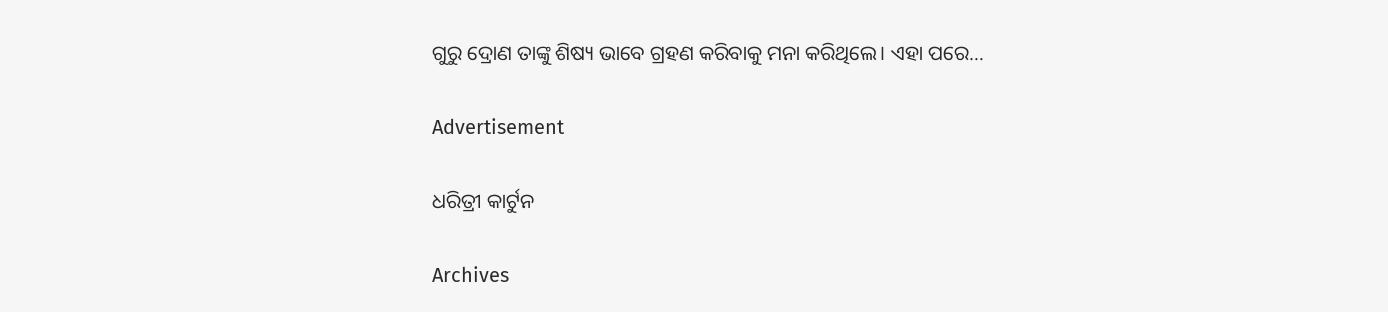ଗୁରୁ ଦ୍ରୋଣ ତାଙ୍କୁ ଶିଷ୍ୟ ଭାବେ ଗ୍ରହଣ କରିବାକୁ ମନା କରିଥିଲେ। ଏହା ପରେ…

Advertisement

ଧରିତ୍ରୀ କାର୍ଟୁନ

Archives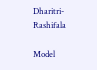Dharitri-Rashifala

Model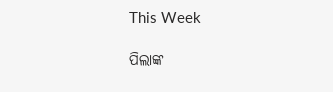This Week

ପିଲାଙ୍କ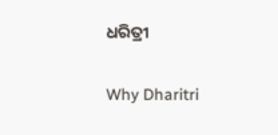ଧରିତ୍ରୀ

Why Dharitri